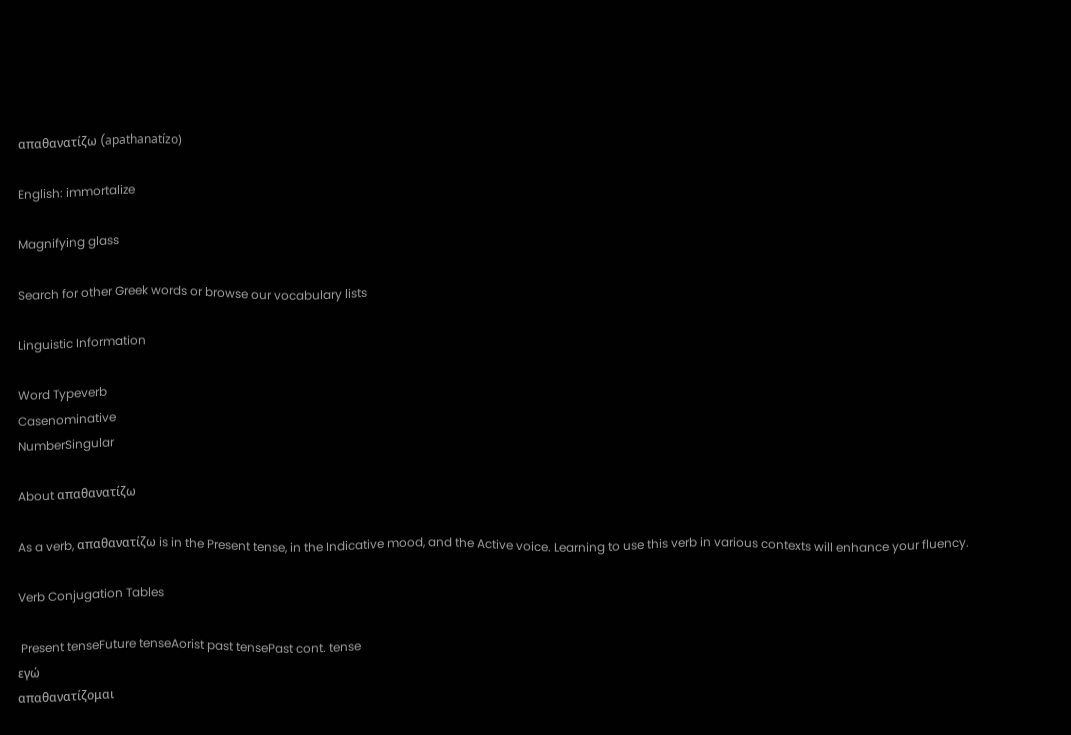απαθανατίζω (apathanatízo)

English: immortalize

Magnifying glass

Search for other Greek words or browse our vocabulary lists

Linguistic Information

Word Typeverb
Casenominative
NumberSingular

About απαθανατίζω

As a verb, απαθανατίζω is in the Present tense, in the Indicative mood, and the Active voice. Learning to use this verb in various contexts will enhance your fluency.

Verb Conjugation Tables

 Present tenseFuture tenseAorist past tensePast cont. tense
εγώ
απαθανατίζομαι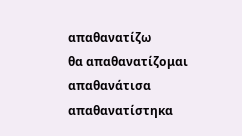απαθανατίζω
θα απαθανατίζομαι
απαθανάτισα
απαθανατίστηκα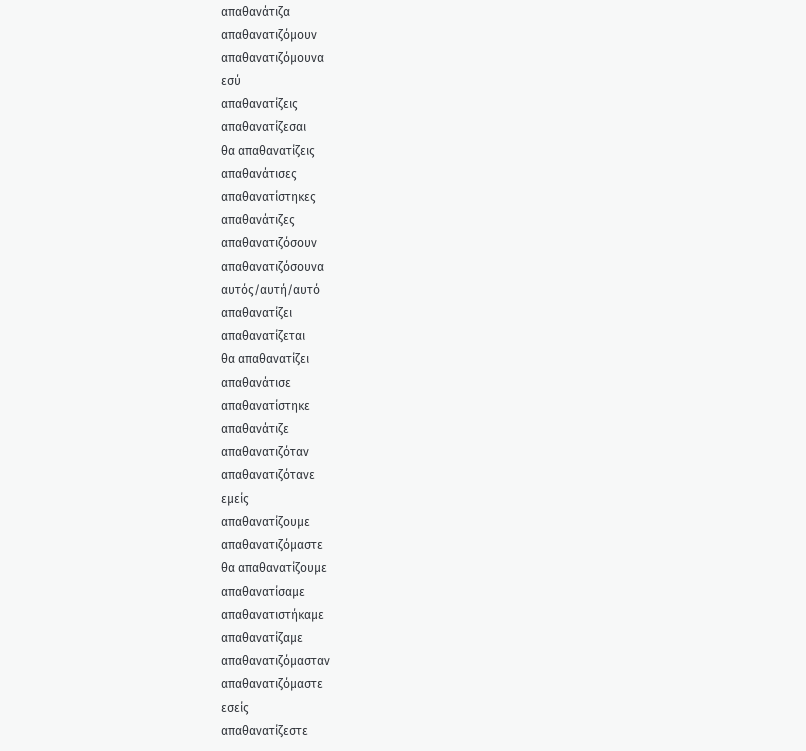απαθανάτιζα
απαθανατιζόμουν
απαθανατιζόμουνα
εσύ
απαθανατίζεις
απαθανατίζεσαι
θα απαθανατίζεις
απαθανάτισες
απαθανατίστηκες
απαθανάτιζες
απαθανατιζόσουν
απαθανατιζόσουνα
αυτός/αυτή/αυτό
απαθανατίζει
απαθανατίζεται
θα απαθανατίζει
απαθανάτισε
απαθανατίστηκε
απαθανάτιζε
απαθανατιζόταν
απαθανατιζότανε
εμείς
απαθανατίζουμε
απαθανατιζόμαστε
θα απαθανατίζουμε
απαθανατίσαμε
απαθανατιστήκαμε
απαθανατίζαμε
απαθανατιζόμασταν
απαθανατιζόμαστε
εσείς
απαθανατίζεστε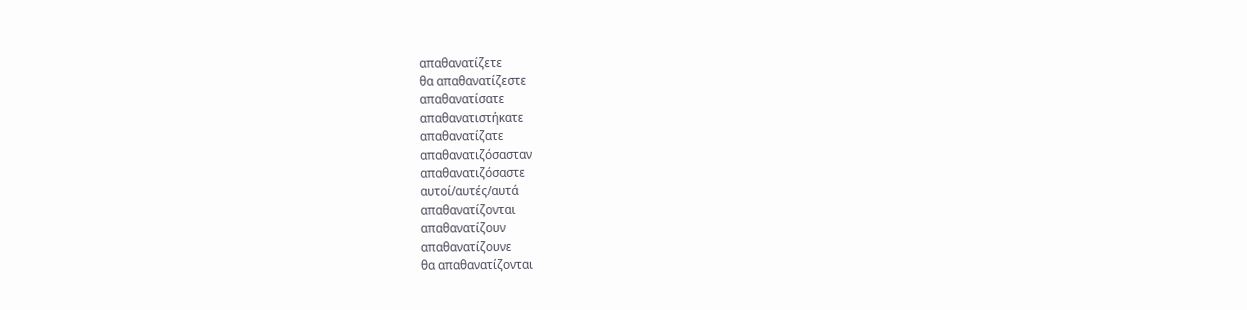απαθανατίζετε
θα απαθανατίζεστε
απαθανατίσατε
απαθανατιστήκατε
απαθανατίζατε
απαθανατιζόσασταν
απαθανατιζόσαστε
αυτοί/αυτές/αυτά
απαθανατίζονται
απαθανατίζουν
απαθανατίζουνε
θα απαθανατίζονται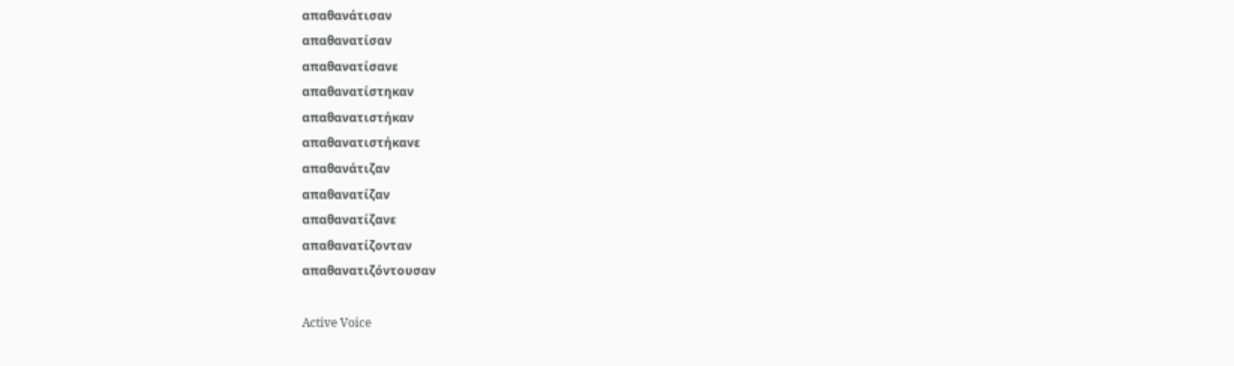απαθανάτισαν
απαθανατίσαν
απαθανατίσανε
απαθανατίστηκαν
απαθανατιστήκαν
απαθανατιστήκανε
απαθανάτιζαν
απαθανατίζαν
απαθανατίζανε
απαθανατίζονταν
απαθανατιζόντουσαν

Active Voice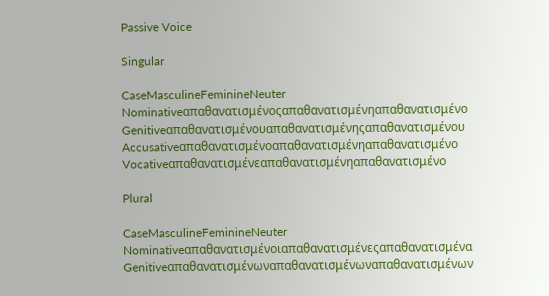Passive Voice

Singular

CaseMasculineFeminineNeuter
Nominativeαπαθανατισμένοςαπαθανατισμένηαπαθανατισμένο
Genitiveαπαθανατισμένουαπαθανατισμένηςαπαθανατισμένου
Accusativeαπαθανατισμένοαπαθανατισμένηαπαθανατισμένο
Vocativeαπαθανατισμένεαπαθανατισμένηαπαθανατισμένο

Plural

CaseMasculineFeminineNeuter
Nominativeαπαθανατισμένοιαπαθανατισμένεςαπαθανατισμένα
Genitiveαπαθανατισμένωναπαθανατισμένωναπαθανατισμένων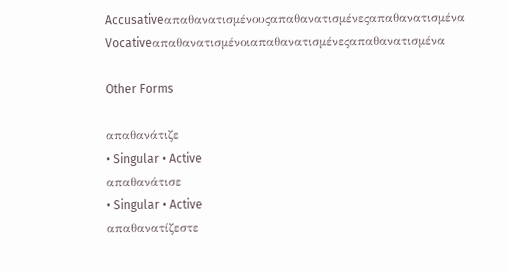Accusativeαπαθανατισμένουςαπαθανατισμένεςαπαθανατισμένα
Vocativeαπαθανατισμένοιαπαθανατισμένεςαπαθανατισμένα

Other Forms

απαθανάτιζε
• Singular • Active
απαθανάτισε
• Singular • Active
απαθανατίζεστε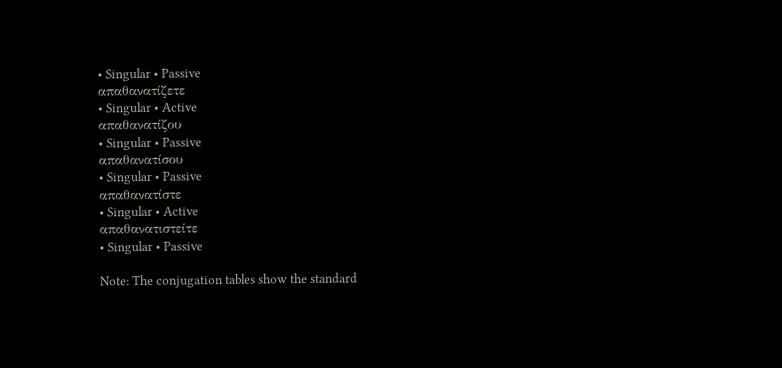• Singular • Passive
απαθανατίζετε
• Singular • Active
απαθανατίζου
• Singular • Passive
απαθανατίσου
• Singular • Passive
απαθανατίστε
• Singular • Active
απαθανατιστείτε
• Singular • Passive

Note: The conjugation tables show the standard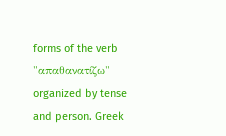forms of the verb "απαθανατίζω" organized by tense and person. Greek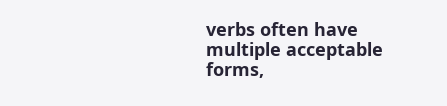verbs often have multiple acceptable forms,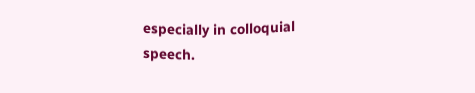especially in colloquial speech.